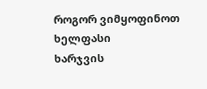როგორ ვიმყოფინოთ ხელფასი
ხარჯვის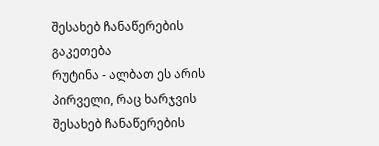შესახებ ჩანაწერების გაკეთება
რუტინა - ალბათ ეს არის პირველი, რაც ხარჯვის შესახებ ჩანაწერების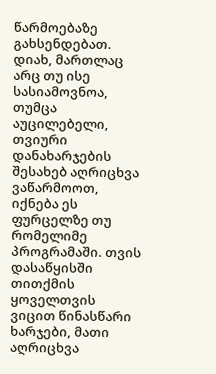წარმოებაზე გახსენდებათ. დიახ, მართლაც არც თუ ისე სასიამოვნოა, თუმცა აუცილებელი, თვიური დანახარჯების შესახებ აღრიცხვა ვაწარმოოთ, იქნება ეს ფურცელზე თუ რომელიმე პროგრამაში. თვის დასაწყისში თითქმის ყოველთვის ვიცით წინასწარი ხარჯები, მათი აღრიცხვა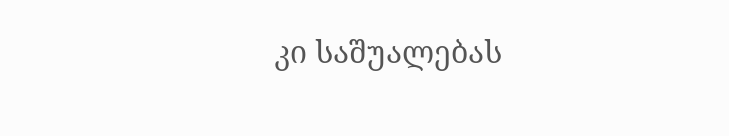კი საშუალებას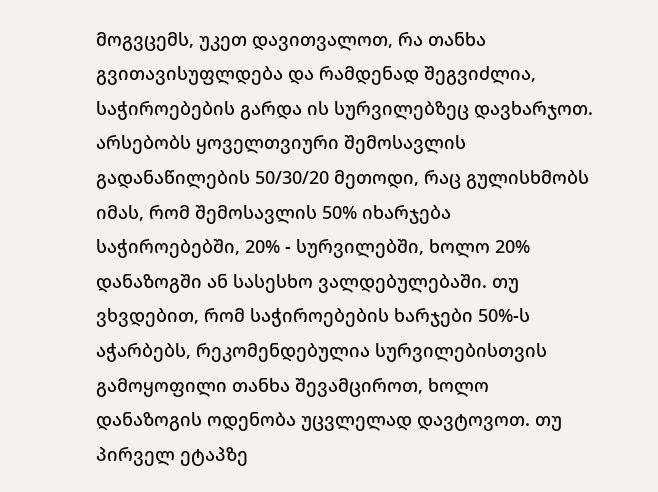მოგვცემს, უკეთ დავითვალოთ, რა თანხა გვითავისუფლდება და რამდენად შეგვიძლია, საჭიროებების გარდა ის სურვილებზეც დავხარჯოთ.
არსებობს ყოველთვიური შემოსავლის გადანაწილების 50/30/20 მეთოდი, რაც გულისხმობს იმას, რომ შემოსავლის 50% იხარჯება საჭიროებებში, 20% - სურვილებში, ხოლო 20% დანაზოგში ან სასესხო ვალდებულებაში. თუ ვხვდებით, რომ საჭიროებების ხარჯები 50%-ს აჭარბებს, რეკომენდებულია სურვილებისთვის გამოყოფილი თანხა შევამციროთ, ხოლო დანაზოგის ოდენობა უცვლელად დავტოვოთ. თუ პირველ ეტაპზე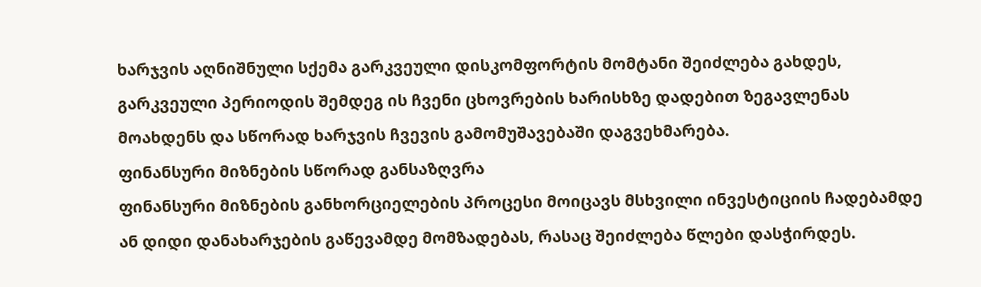ხარჯვის აღნიშნული სქემა გარკვეული დისკომფორტის მომტანი შეიძლება გახდეს, გარკვეული პერიოდის შემდეგ ის ჩვენი ცხოვრების ხარისხზე დადებით ზეგავლენას მოახდენს და სწორად ხარჯვის ჩვევის გამომუშავებაში დაგვეხმარება.
ფინანსური მიზნების სწორად განსაზღვრა
ფინანსური მიზნების განხორციელების პროცესი მოიცავს მსხვილი ინვესტიციის ჩადებამდე ან დიდი დანახარჯების გაწევამდე მომზადებას, რასაც შეიძლება წლები დასჭირდეს.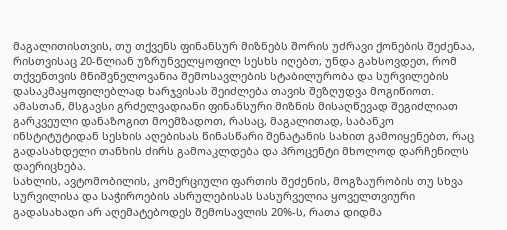მაგალითისთვის, თუ თქვენს ფინანსურ მიზნებს შორის უძრავი ქონების შეძენაა, რისთვისაც 20-წლიან უზრუნველყოფილ სესხს იღებთ, უნდა გახსოვდეთ, რომ თქვენთვის მნიშვნელოვანია შემოსავლების სტაბილურობა და სურვილების დასაკმაყოფილებლად ხარჯვისას შეიძლება თავის შეზღუდვა მოგიწიოთ.
ამასთან, მსგავსი გრძელვადიანი ფინანსური მიზნის მისაღწევად შეგიძლიათ გარკვეული დანაზოგით მოემზადოთ, რასაც, მაგალითად, საბანკო ინსტიტუტიდან სესხის აღებისას წინასწარი შენატანის სახით გამოიყენებთ, რაც გადასახდელი თანხის ძირს გამოაკლდება და პროცენტი მხოლოდ დარჩენილს დაერიცხება.
სახლის, ავტომობილის, კომერციული ფართის შეძენის, მოგზაურობის თუ სხვა სურვილისა და საჭიროების ასრულებისას სასურველია ყოველთვიური გადასახადი არ აღემატებოდეს შემოსავლის 20%-ს, რათა დიდმა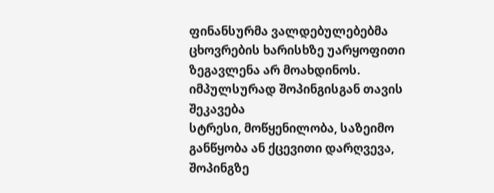ფინანსურმა ვალდებულებებმა ცხოვრების ხარისხზე უარყოფითი ზეგავლენა არ მოახდინოს.
იმპულსურად შოპინგისგან თავის შეკავება
სტრესი, მოწყენილობა, საზეიმო განწყობა ან ქცევითი დარღვევა, შოპინგზე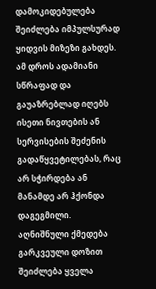დამოკიდებულება შეიძლება იმპულსურად ყიდვის მიზეზი გახდეს. ამ დროს ადამიანი სწრაფად და გაუაზრებლად იღებს ისეთი ნივთების ან სერვისების შეძენის გადაწყვეტილებას, რაც არ სჭირდება ან მანამდე არ ჰქონდა დაგეგმილი.
აღნიშნული ქმედება გარკვეული დოზით შეიძლება ყველა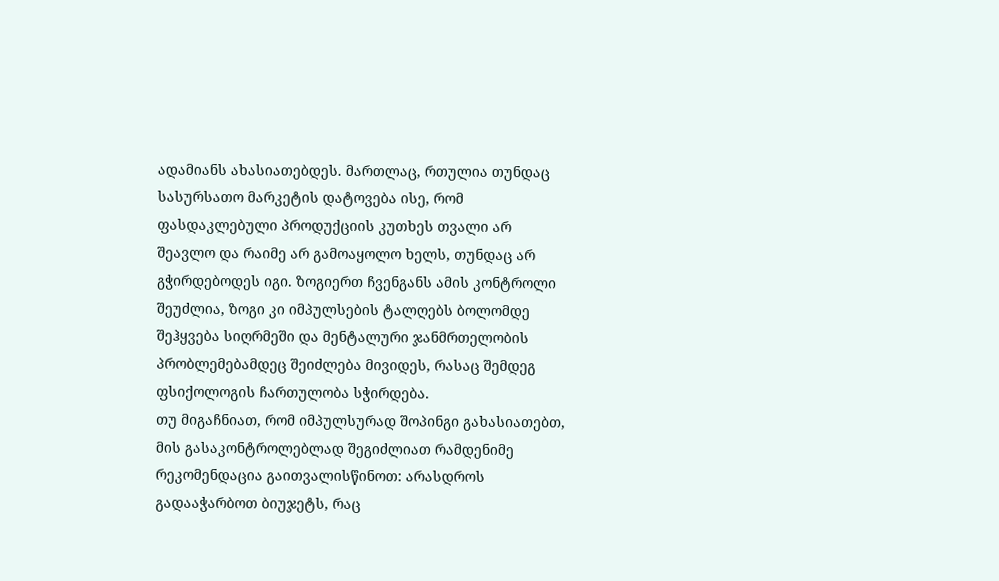ადამიანს ახასიათებდეს. მართლაც, რთულია თუნდაც სასურსათო მარკეტის დატოვება ისე, რომ ფასდაკლებული პროდუქციის კუთხეს თვალი არ შეავლო და რაიმე არ გამოაყოლო ხელს, თუნდაც არ გჭირდებოდეს იგი. ზოგიერთ ჩვენგანს ამის კონტროლი შეუძლია, ზოგი კი იმპულსების ტალღებს ბოლომდე შეჰყვება სიღრმეში და მენტალური ჯანმრთელობის პრობლემებამდეც შეიძლება მივიდეს, რასაც შემდეგ ფსიქოლოგის ჩართულობა სჭირდება.
თუ მიგაჩნიათ, რომ იმპულსურად შოპინგი გახასიათებთ, მის გასაკონტროლებლად შეგიძლიათ რამდენიმე რეკომენდაცია გაითვალისწინოთ: არასდროს გადააჭარბოთ ბიუჯეტს, რაც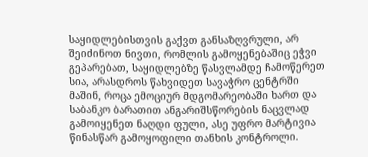საყიდლებისთვის გაქვთ განსაზღვრული, არ შეიძინოთ ნივთი, რომლის გამოყენებაშიც ეჭვი გეპარებათ, საყიდლებზე წასვლამდე ჩამოწერეთ სია, არასდროს წახვიდეთ სავაჭრო ცენტრში მაშინ, როცა ემოციურ მდგომარეობაში ხართ და საბანკო ბარათით ანგარიშსწორების ნაცვლად გამოიყენეთ ნაღდი ფული, ასე უფრო მარტივია წინასწარ გამოყოფილი თანხის კონტროლი.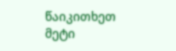წაიკითხეთ მეტი